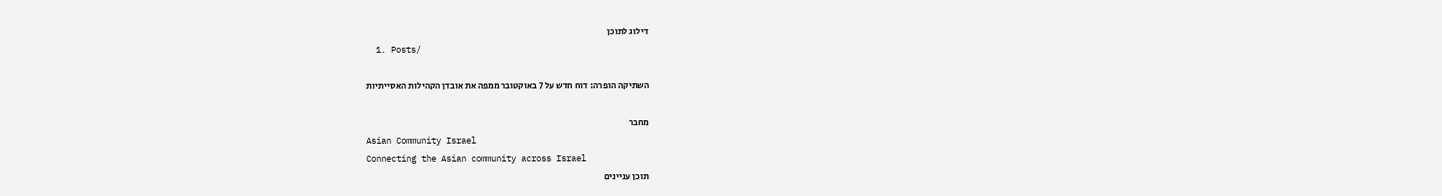דילוג לתוכן
  1. Posts/

השתיקה הופרה: דוח חדש על 7 באוקטובר ממפה את אובדן הקהילות האסייתיות

מחבר
Asian Community Israel
Connecting the Asian community across Israel
תוכן עניינים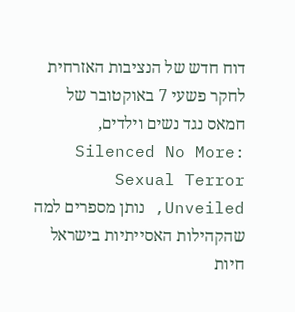דוח חדש של הנציבות האזרחית לחקר פשעי 7 באוקטובר של חמאס נגד נשים וילדים, Silenced No More: Sexual Terror Unveiled, נותן מספרים למה שהקהילות האסייתיות בישראל חיות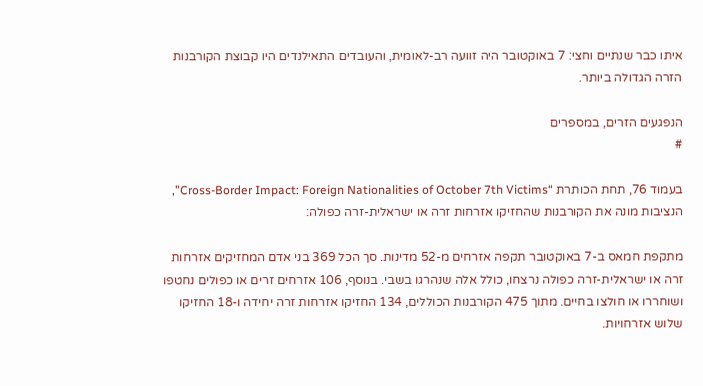איתו כבר שנתיים וחצי: 7 באוקטובר היה זוועה רב-לאומית, והעובדים התאילנדים היו קבוצת הקורבנות הזרה הגדולה ביותר.

הנפגעים הזרים, במספרים
#

בעמוד 76, תחת הכותרת “Cross-Border Impact: Foreign Nationalities of October 7th Victims”, הנציבות מונה את הקורבנות שהחזיקו אזרחות זרה או ישראלית-זרה כפולה:

מתקפת חמאס ב-7 באוקטובר תקפה אזרחים מ-52 מדינות. סך הכל 369 בני אדם המחזיקים אזרחות זרה או ישראלית-זרה כפולה נרצחו, כולל אלה שנהרגו בשבי. בנוסף, 106 אזרחים זרים או כפולים נחטפו ושוחררו או חולצו בחיים. מתוך 475 הקורבנות הכוללים, 134 החזיקו אזרחות זרה יחידה ו-18 החזיקו שלוש אזרחויות.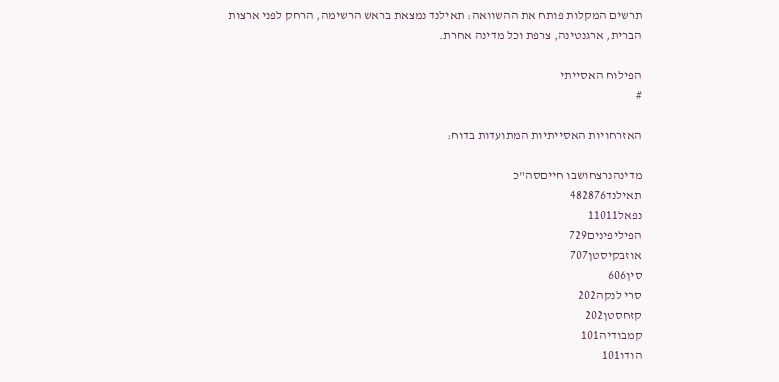תרשים המקלות פותח את ההשוואה: תאילנד נמצאת בראש הרשימה, הרחק לפני ארצות הברית, ארגנטינה, צרפת וכל מדינה אחרת.

הפילוח האסייתי
#

האזרחויות האסייתיות המתועדות בדוח:

מדינהנרצחושבו חייםסה"כ
תאילנד482876
נפאל11011
הפיליפינים729
אוזבקיסטן707
סין606
סרי לנקה202
קזחסטן202
קמבודיה101
הודו101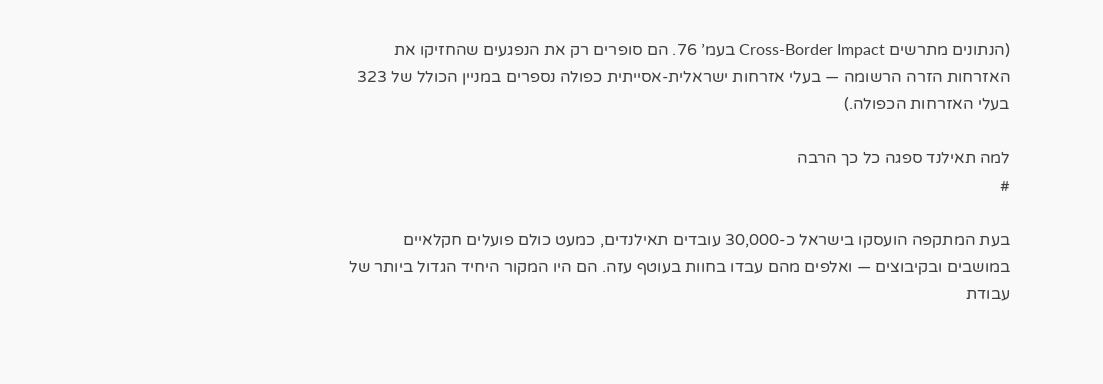(הנתונים מתרשים Cross-Border Impact בעמ’ 76. הם סופרים רק את הנפגעים שהחזיקו את האזרחות הזרה הרשומה — בעלי אזרחות ישראלית-אסייתית כפולה נספרים במניין הכולל של 323 בעלי האזרחות הכפולה.)

למה תאילנד ספגה כל כך הרבה
#

בעת המתקפה הועסקו בישראל כ-30,000 עובדים תאילנדים, כמעט כולם פועלים חקלאיים במושבים ובקיבוצים — ואלפים מהם עבדו בחוות בעוטף עזה. הם היו המקור היחיד הגדול ביותר של עבודת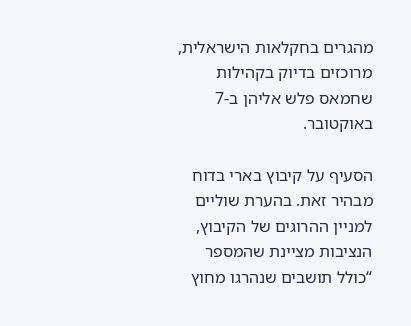מהגרים בחקלאות הישראלית, מרוכזים בדיוק בקהילות שחמאס פלש אליהן ב-7 באוקטובר.

הסעיף על קיבוץ בארי בדוח מבהיר זאת. בהערת שוליים למניין ההרוגים של הקיבוץ, הנציבות מציינת שהמספר “כולל תושבים שנהרגו מחוץ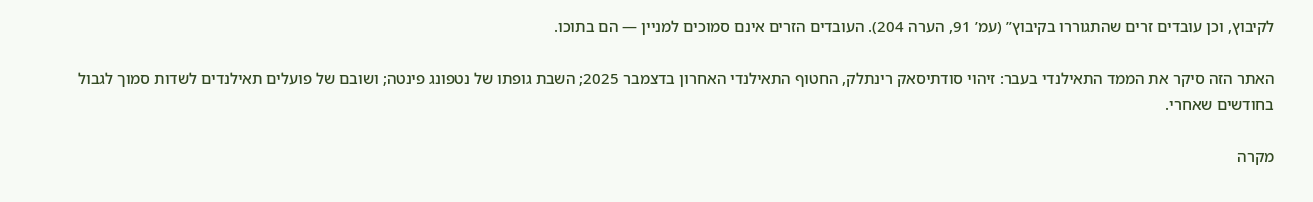לקיבוץ, וכן עובדים זרים שהתגוררו בקיבוץ” (עמ’ 91, הערה 204). העובדים הזרים אינם סמוכים למניין — הם בתוכו.

האתר הזה סיקר את הממד התאילנדי בעבר: זיהוי סודתיסאק רינתלק, החטוף התאילנדי האחרון בדצמבר 2025; השבת גופתו של נטפונג פינטה; ושובם של פועלים תאילנדים לשדות סמוך לגבול בחודשים שאחרי.

מקרה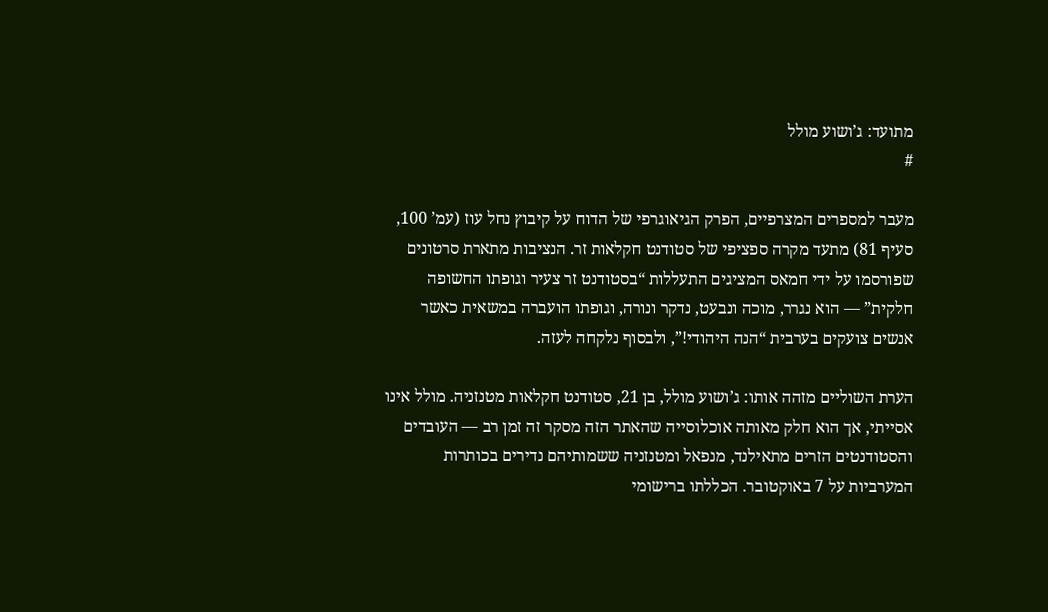מתועד: ג’ושוע מולל
#

מעבר למספרים המצרפיים, הפרק הגיאוגרפי של הדוח על קיבוץ נחל עוז (עמ’ 100, סעיף 81) מתעד מקרה ספציפי של סטודנט חקלאות זר. הנציבות מתארת סרטונים שפורסמו על ידי חמאס המציגים התעללות “בסטודנט זר צעיר וגופתו החשופה חלקית” — הוא נגרר, מוכה ונבעט, נדקר ונורה, וגופתו הועברה במשאית כאשר אנשים צועקים בערבית “הנה היהודי!”, ולבסוף נלקחה לעזה.

הערת השוליים מזהה אותו: ג’ושוע מולל, בן 21, סטודנט חקלאות מטנזניה. מולל אינו אסייתי, אך הוא חלק מאותה אוכלוסייה שהאתר הזה מסקר זה זמן רב — העובדים והסטודנטים הזרים מתאילנד, מנפאל ומטנזניה ששמותיהם נדירים בכותרות המערביות על 7 באוקטובר. הכללתו ברישומי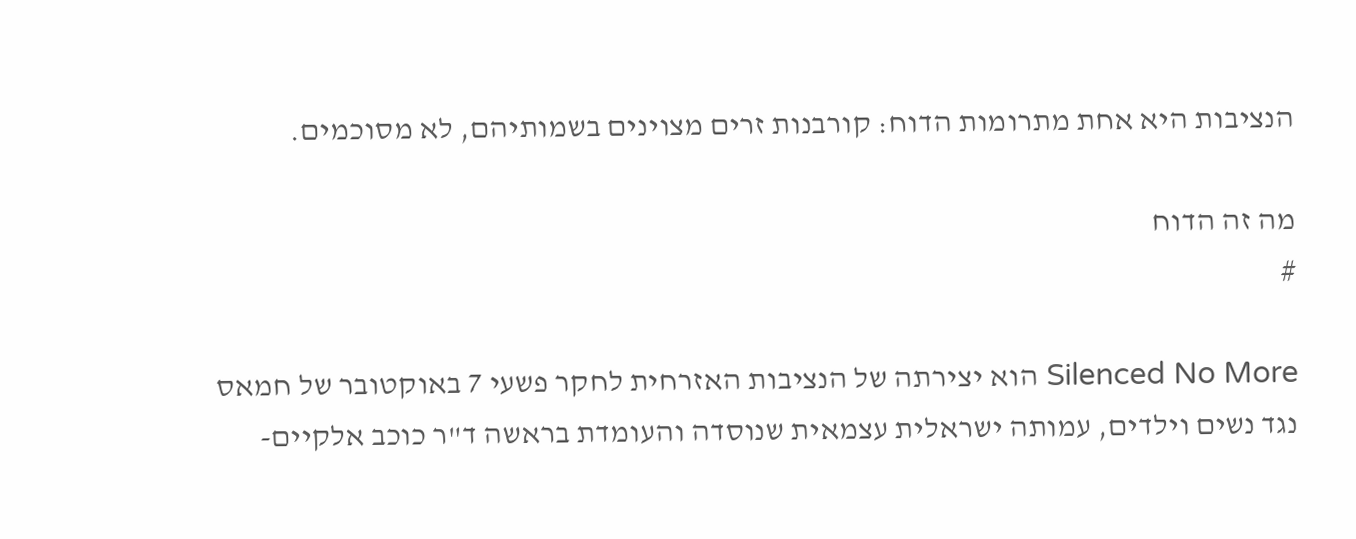הנציבות היא אחת מתרומות הדוח: קורבנות זרים מצוינים בשמותיהם, לא מסוכמים.

מה זה הדוח
#

Silenced No More הוא יצירתה של הנציבות האזרחית לחקר פשעי 7 באוקטובר של חמאס נגד נשים וילדים, עמותה ישראלית עצמאית שנוסדה והעומדת בראשה ד"ר כוכב אלקיים-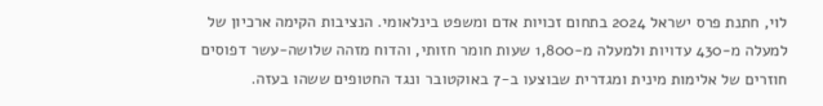לוי, חתנת פרס ישראל 2024 בתחום זכויות אדם ומשפט בינלאומי. הנציבות הקימה ארכיון של למעלה מ-430 עדויות ולמעלה מ-1,800 שעות חומר חזותי, והדוח מזהה שלושה-עשר דפוסים חוזרים של אלימות מינית ומגדרית שבוצעו ב-7 באוקטובר ונגד החטופים ששהו בעזה.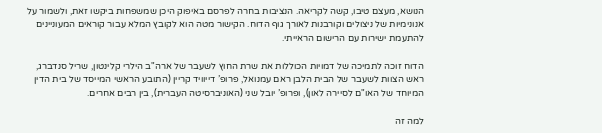הנושא, מעצם טיבו, קשה לקריאה. הנציבות בחרה לפרסם באיפוק היכן שמשפחות ביקשו זאת, ולשמור על אנונימיות של ניצולים וקורבנות לאורך גוף הדוח. הקישור מטה הוא לקובץ המלא עבור קוראים המעוניינים להתעמת ישירות עם הרישום הראייתי.

הדוח זוכה לתמיכה של דמויות הכוללות את שרת החוץ לשעבר של ארה"ב הילרי קלינטון, שריל סנדברג, ראש הצוות לשעבר של הבית הלבן ראם עמנואל, פרופ’ דייוויד קריין (התובע הראשי המייסד של בית הדין המיוחד של האו"ם לסיירה לאון), ופרופ’ יובל שני (האוניברסיטה העברית), בין רבים אחרים.

למה זה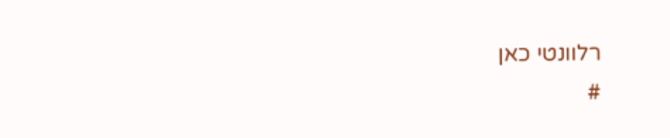רלוונטי כאן
#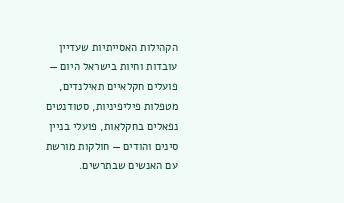הקהילות האסייתיות שעדיין עובדות וחיות בישראל היום — פועלים חקלאיים תאילנדים, מטפלות פיליפיניות, סטודנטים נפאלים בחקלאות, פועלי בניין סינים והודים — חולקות מורשת עם האנשים שבתרשים.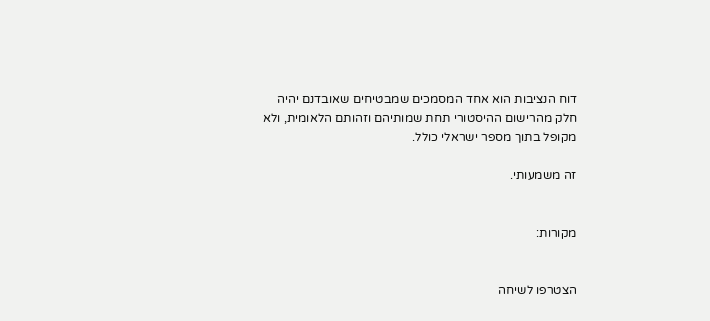דוח הנציבות הוא אחד המסמכים שמבטיחים שאובדנם יהיה חלק מהרישום ההיסטורי תחת שמותיהם וזהותם הלאומית, ולא מקופל בתוך מספר ישראלי כולל.

זה משמעותי.


מקורות:


הצטרפו לשיחה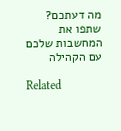מה דעתכם? שתפו את המחשבות שלכם עם הקהילה

Related